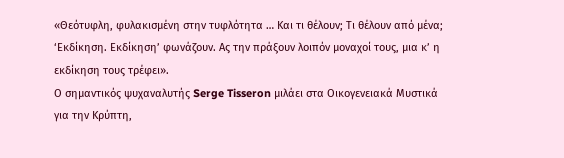«Θεότυφλη, φυλακισμένη στην τυφλότητα … Και τι θέλουν; Τι θέλουν από μένα; ‘Εκδίκηση. Εκδίκηση’ φωνάζουν. Ας την πράξουν λοιπόν μοναχοί τους, μια κ’ η εκδίκηση τους τρέφει».
Ο σημαντικός ψυχαναλυτής Serge Tisseron μιλάει στα Οικογενειακά Μυστικά για την Κρύπτη,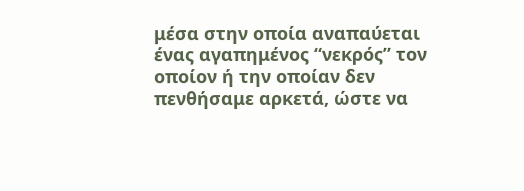μέσα στην οποία αναπαύεται ένας αγαπημένος “νεκρός” τον οποίον ή την οποίαν δεν πενθήσαμε αρκετά, ώστε να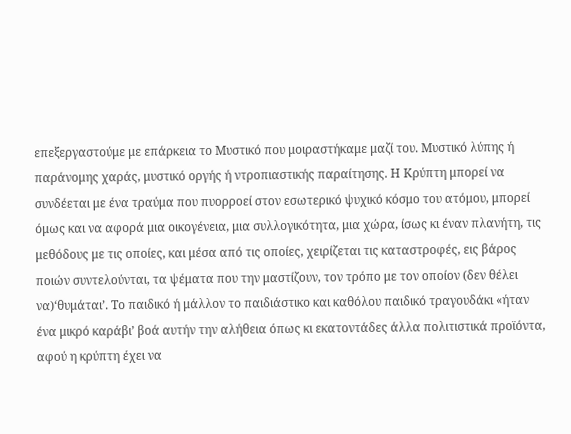επεξεργαστούμε με επάρκεια το Μυστικό που μοιραστήκαμε μαζί του. Μυστικό λύπης ή παράνομης χαράς, μυστικό οργής ή ντροπιαστικής παραίτησης. Η Κρύπτη μπορεί να συνδέεται με ένα τραύμα που πυορροεί στον εσωτερικό ψυχικό κόσμο του ατόμου, μπορεί όμως και να αφορά μια οικογένεια, μια συλλογικότητα, μια χώρα, ίσως κι έναν πλανήτη, τις μεθόδους με τις οποίες, και μέσα από τις οποίες, χειρίζεται τις καταστροφές, εις βάρος ποιών συντελούνται, τα ψέματα που την μαστίζουν, τον τρόπο με τον οποίον (δεν θέλει να)‘θυμάται’. Το παιδικό ή μάλλον το παιδιάστικο και καθόλου παιδικό τραγουδάκι «ήταν ένα μικρό καράβι’ βοά αυτήν την αλήθεια όπως κι εκατοντάδες άλλα πολιτιστικά προϊόντα, αφού η κρύπτη έχει να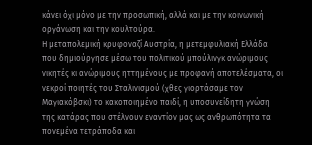κάνει όχι μόνο με την προσωπική, αλλά και με την κοινωνική οργάνωση και την κουλτούρα.
Η μεταπολεμική κρυφοναζί Αυστρία, η μετεμφυλιακή Ελλάδα που δημιούργησε μέσω του πολιτικού μπούλινγκ ανώριμους νικητές κι ανώριμους ηττημένους με προφανή αποτελέσματα, οι νεκροί ποιητές του Σταλινισμού (χθες γιορτάσαμε τον Μαγιακόβσκι) το κακοποιημένο παιδί, η υποσυνείδητη γνώση της κατάρας που στέλνουν εναντίον μας ως ανθρωπότητα τα πονεμένα τετράποδα και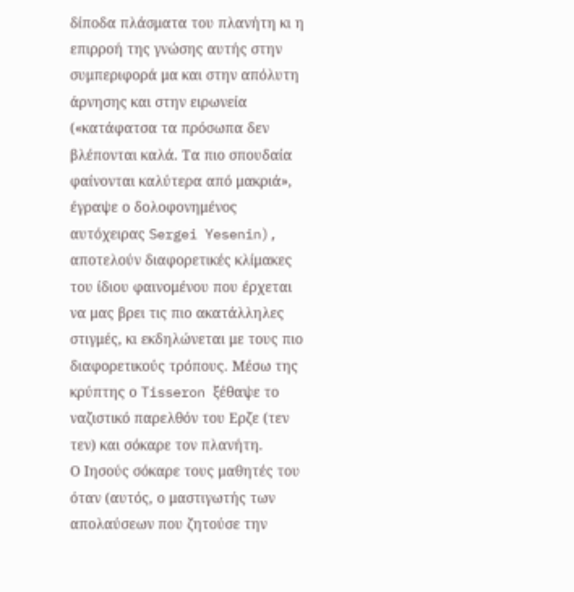δίποδα πλάσματα του πλανήτη κι η επιρροή της γνώσης αυτής στην συμπεριφορά μα και στην απόλυτη άρνησης και στην ειρωνεία («κατάφατσα τα πρόσωπα δεν βλέπονται καλά. Τα πιο σπουδαία φαίνονται καλύτερα από μακριά», έγραψε ο δολοφονημένος αυτόχειρας Sergei Yesenin), αποτελούν διαφορετικές κλίμακες του ίδιου φαινομένου που έρχεται να μας βρει τις πιο ακατάλληλες στιγμές, κι εκδηλώνεται με τους πιο διαφορετικούς τρόπους. Μέσω της κρύπτης ο Tisseron ξέθαψε το ναζιστικό παρελθόν του Ερζε (τεν τεν) και σόκαρε τον πλανήτη.
Ο Ιησούς σόκαρε τους μαθητές του όταν (αυτός, ο μαστιγωτής των απολαύσεων που ζητούσε την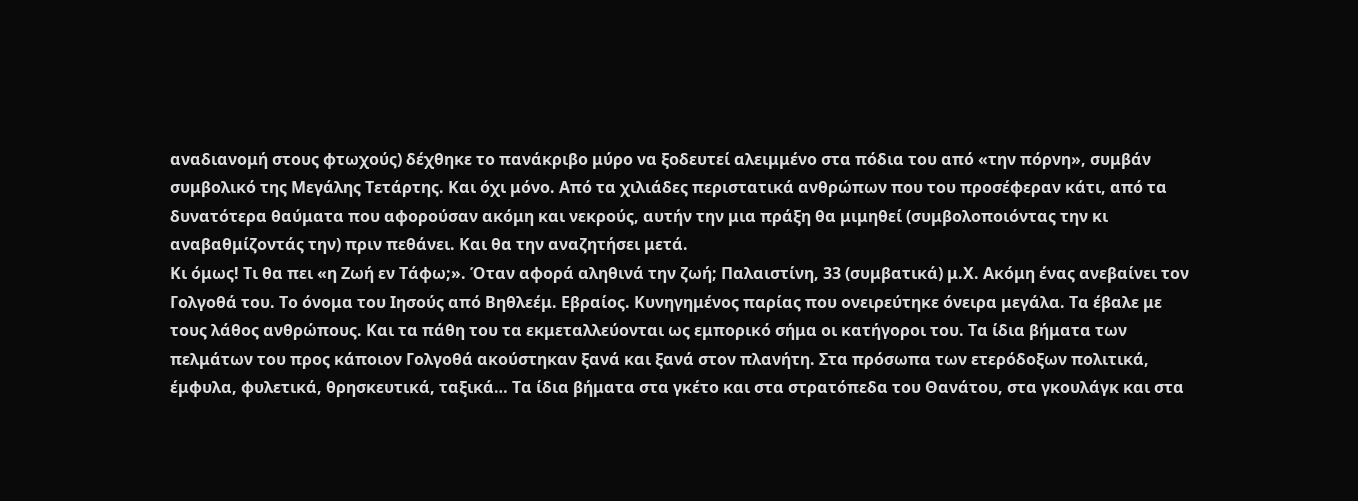αναδιανομή στους φτωχούς) δέχθηκε το πανάκριβο μύρο να ξοδευτεί αλειμμένο στα πόδια του από «την πόρνη», συμβάν συμβολικό της Μεγάλης Τετάρτης. Και όχι μόνο. Από τα χιλιάδες περιστατικά ανθρώπων που του προσέφεραν κάτι, από τα δυνατότερα θαύματα που αφορούσαν ακόμη και νεκρούς, αυτήν την μια πράξη θα μιμηθεί (συμβολοποιόντας την κι αναβαθμίζοντάς την) πριν πεθάνει. Και θα την αναζητήσει μετά.
Κι όμως! Τι θα πει «η Ζωή εν Τάφω;». Όταν αφορά αληθινά την ζωή; Παλαιστίνη, 33 (συμβατικά) μ.Χ. Ακόμη ένας ανεβαίνει τον Γολγοθά του. Το όνομα του Ιησούς από Βηθλεέμ. Εβραίος. Κυνηγημένος παρίας που ονειρεύτηκε όνειρα μεγάλα. Τα έβαλε με τους λάθος ανθρώπους. Και τα πάθη του τα εκμεταλλεύονται ως εμπορικό σήμα οι κατήγοροι του. Τα ίδια βήματα των πελμάτων του προς κάποιον Γολγοθά ακούστηκαν ξανά και ξανά στον πλανήτη. Στα πρόσωπα των ετερόδοξων πολιτικά, έμφυλα, φυλετικά, θρησκευτικά, ταξικά… Τα ίδια βήματα στα γκέτο και στα στρατόπεδα του Θανάτου, στα γκουλάγκ και στα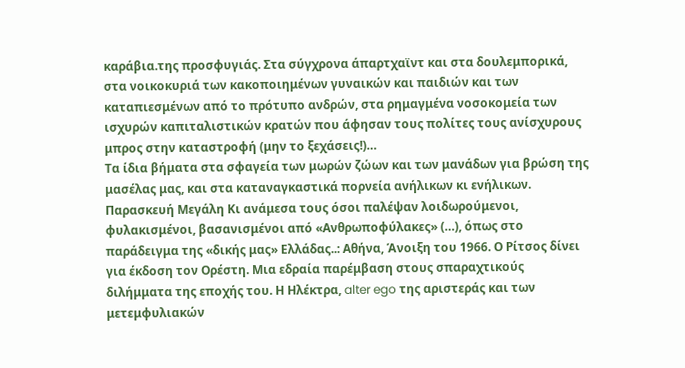καράβια.της προσφυγιάς. Στα σύγχρονα άπαρτχαϊντ και στα δουλεμπορικά, στα νοικοκυριά των κακοποιημένων γυναικών και παιδιών και των καταπιεσμένων από το πρότυπο ανδρών, στα ρημαγμένα νοσοκομεία των ισχυρών καπιταλιστικών κρατών που άφησαν τους πολίτες τους ανίσχυρους μπρος στην καταστροφή (μην το ξεχάσεις!)…
Τα ίδια βήματα στα σφαγεία των μωρών ζώων και των μανάδων για βρώση της μασέλας μας, και στα καταναγκαστικά πορνεία ανήλικων κι ενήλικων. Παρασκευή Μεγάλη Κι ανάμεσα τους όσοι παλέψαν λοιδωρούμενοι, φυλακισμένοι, βασανισμένοι από «Ανθρωποφύλακες» (…), όπως στο παράδειγμα της «δικής μας» Ελλάδας..: Αθήνα, Άνοιξη του 1966. Ο Ρίτσος δίνει για έκδοση τον Ορέστη. Μια εδραία παρέμβαση στους σπαραχτικούς διλήμματα της εποχής του. Η Ηλέκτρα, alter ego της αριστεράς και των μετεμφυλιακών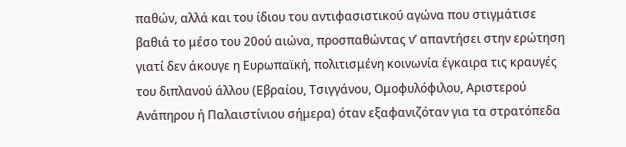παθών, αλλά και του ίδιου του αντιφασιστικού αγώνα που στιγμάτισε βαθιά το μέσο του 20ού αιώνα, προσπαθώντας ν’ απαντήσει στην ερώτηση γιατί δεν άκουγε η Ευρωπαϊκή, πολιτισμένη κοινωνία έγκαιρα τις κραυγές του διπλανού άλλου (Εβραίου, Τσιγγάνου, Ομοφυλόφιλου, Αριστερού Ανάπηρου ή Παλαιστίνιου σήμερα) όταν εξαφανιζόταν για τα στρατόπεδα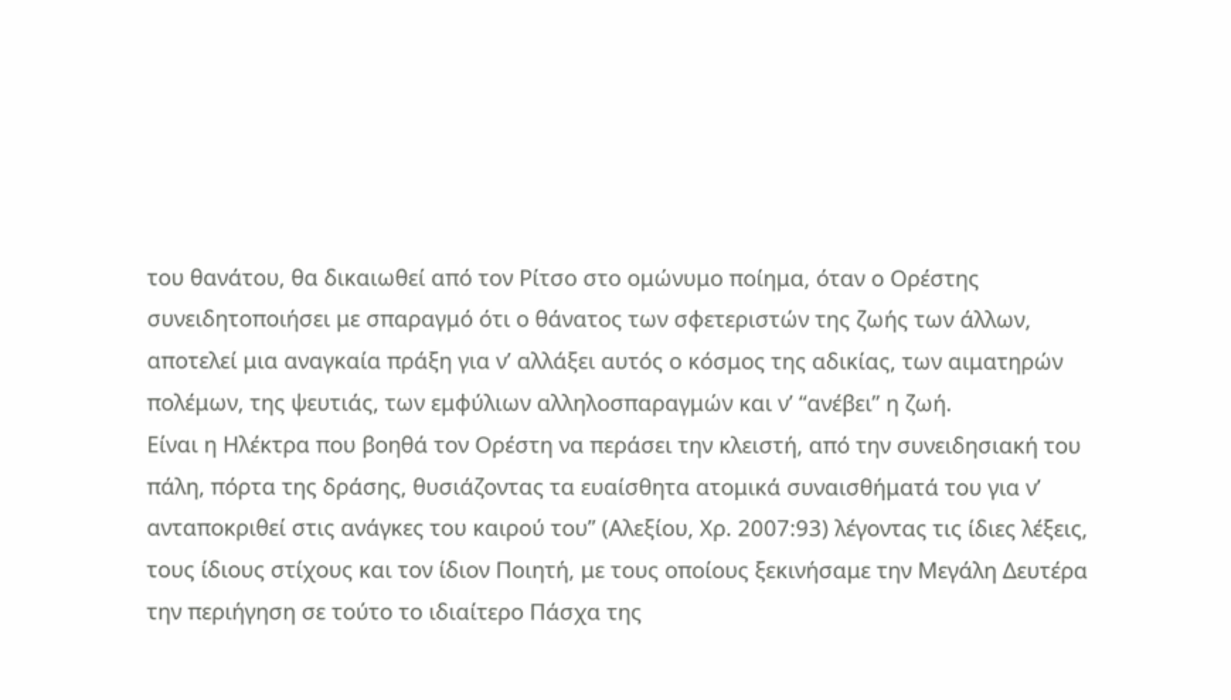του θανάτου, θα δικαιωθεί από τον Ρίτσο στο ομώνυμο ποίημα, όταν ο Ορέστης συνειδητοποιήσει με σπαραγμό ότι ο θάνατος των σφετεριστών της ζωής των άλλων, αποτελεί μια αναγκαία πράξη για ν’ αλλάξει αυτός ο κόσμος της αδικίας, των αιματηρών πολέμων, της ψευτιάς, των εμφύλιων αλληλοσπαραγμών και ν’ “ανέβει” η ζωή.
Είναι η Ηλέκτρα που βοηθά τον Ορέστη να περάσει την κλειστή, από την συνειδησιακή του πάλη, πόρτα της δράσης, θυσιάζοντας τα ευαίσθητα ατομικά συναισθήματά του για ν’ ανταποκριθεί στις ανάγκες του καιρού του” (Αλεξίου, Χρ. 2007:93) λέγοντας τις ίδιες λέξεις, τους ίδιους στίχους και τον ίδιον Ποιητή, με τους οποίους ξεκινήσαμε την Μεγάλη Δευτέρα την περιήγηση σε τούτο το ιδιαίτερο Πάσχα της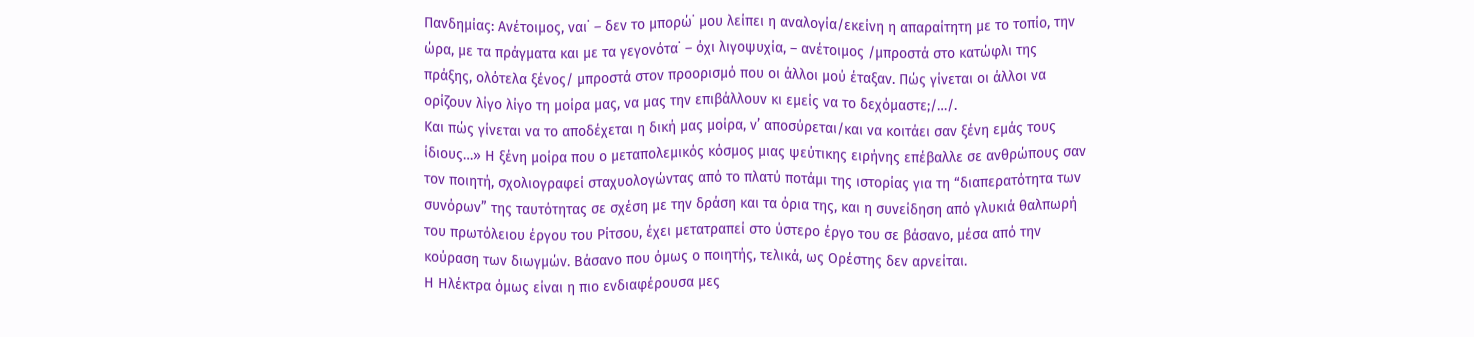Πανδημίας: Ανέτοιμος, ναι˙ – δεν το μπορώ˙ μου λείπει η αναλογία/εκείνη η απαραίτητη με το τοπίο, την ώρα, με τα πράγματα και με τα γεγονότα˙ – όχι λιγοψυχία, – ανέτοιμος /μπροστά στο κατώφλι της πράξης, ολότελα ξένος/ μπροστά στον προορισμό που οι άλλοι μού έταξαν. Πώς γίνεται οι άλλοι να ορίζουν λίγο λίγο τη μοίρα μας, να μας την επιβάλλουν κι εμείς να το δεχόμαστε;/…/.
Και πώς γίνεται να το αποδέχεται η δική μας μοίρα, ν’ αποσύρεται/και να κοιτάει σαν ξένη εμάς τους ίδιους…» Η ξένη μοίρα που ο μεταπολεμικός κόσμος μιας ψεύτικης ειρήνης επέβαλλε σε ανθρώπους σαν τον ποιητή, σχολιογραφεί σταχυολογώντας από το πλατύ ποτάμι της ιστορίας για τη “διαπερατότητα των συνόρων” της ταυτότητας σε σχέση με την δράση και τα όρια της, και η συνείδηση από γλυκιά θαλπωρή του πρωτόλειου έργου του Ρίτσου, έχει μετατραπεί στο ύστερο έργο του σε βάσανο, μέσα από την κούραση των διωγμών. Βάσανο που όμως ο ποιητής, τελικά, ως Ορέστης δεν αρνείται.
Η Ηλέκτρα όμως είναι η πιο ενδιαφέρουσα μες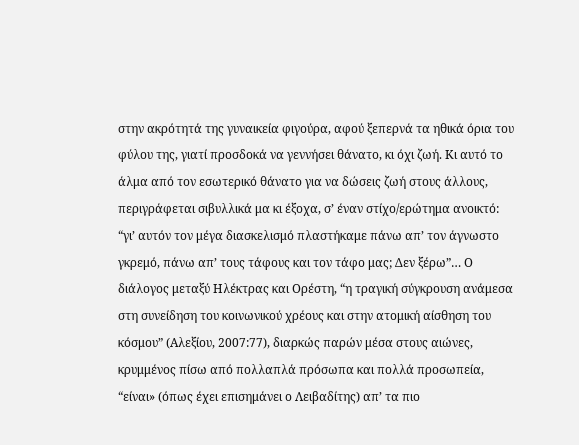στην ακρότητά της γυναικεία φιγούρα, αφού ξεπερνά τα ηθικά όρια του φύλου της, γιατί προσδοκά να γεννήσει θάνατο, κι όχι ζωή. Κι αυτό το άλμα από τον εσωτερικό θάνατο για να δώσεις ζωή στους άλλους, περιγράφεται σιβυλλικά μα κι έξοχα, σ’ έναν στίχο/ερώτημα ανοικτό: “γι’ αυτόν τον μέγα διασκελισμό πλαστήκαμε πάνω απ’ τον άγνωστο γκρεμό, πάνω απ’ τους τάφους και τον τάφο μας; Δεν ξέρω”… Ο διάλογος μεταξύ Ηλέκτρας και Ορέστη, “η τραγική σύγκρουση ανάμεσα στη συνείδηση του κοινωνικού χρέους και στην ατομική αίσθηση του κόσμου” (Αλεξίου, 2007:77), διαρκώς παρών μέσα στους αιώνες, κρυμμένος πίσω από πολλαπλά πρόσωπα και πολλά προσωπεία, “είναι» (όπως έχει επισημάνει ο Λειβαδίτης) απ’ τα πιο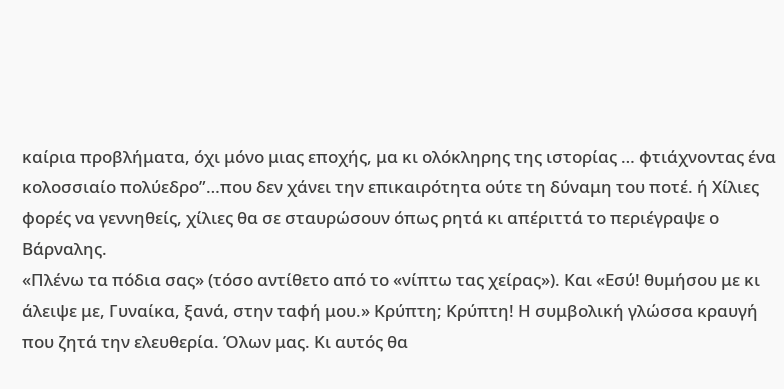καίρια προβλήματα, όχι μόνο μιας εποχής, μα κι ολόκληρης της ιστορίας … φτιάχνοντας ένα κολοσσιαίο πολύεδρο”…που δεν χάνει την επικαιρότητα ούτε τη δύναμη του ποτέ. ή Χίλιες φορές να γεννηθείς, χίλιες θα σε σταυρώσουν όπως ρητά κι απέριττά το περιέγραψε ο Βάρναλης.
«Πλένω τα πόδια σας» (τόσο αντίθετο από το «νίπτω τας χείρας»). Και «Εσύ! θυμήσου με κι άλειψε με, Γυναίκα, ξανά, στην ταφή μου.» Κρύπτη; Κρύπτη! Η συμβολική γλώσσα κραυγή που ζητά την ελευθερία. Όλων μας. Κι αυτός θα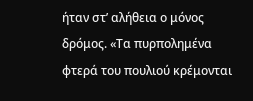ήταν στ’ αλήθεια ο μόνος δρόμος. «Τα πυρπολημένα φτερά του πουλιού κρέμονται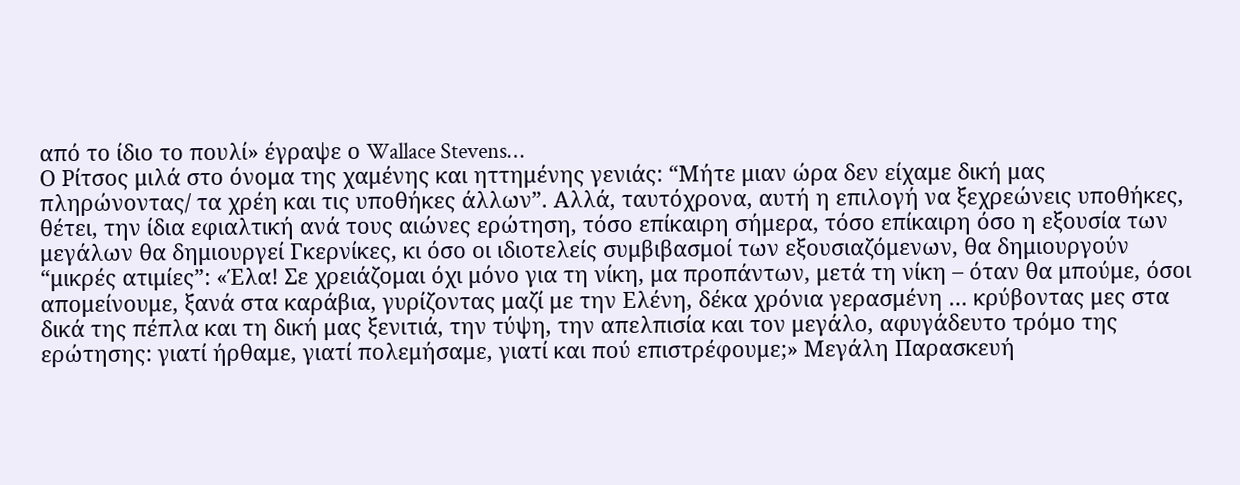από το ίδιο το πουλί» έγραψε ο Wallace Stevens…
Ο Ρίτσος μιλά στο όνομα της χαμένης και ηττημένης γενιάς: “Μήτε μιαν ώρα δεν είχαμε δική μας πληρώνοντας/ τα χρέη και τις υποθήκες άλλων”. Αλλά, ταυτόχρονα, αυτή η επιλογή να ξεχρεώνεις υποθήκες, θέτει, την ίδια εφιαλτική ανά τους αιώνες ερώτηση, τόσο επίκαιρη σήμερα, τόσο επίκαιρη όσο η εξουσία των μεγάλων θα δημιουργεί Γκερνίκες, κι όσο οι ιδιοτελείς συμβιβασμοί των εξουσιαζόμενων, θα δημιουργούν “μικρές ατιμίες”: «Έλα! Σε χρειάζομαι όχι μόνο για τη νίκη, μα προπάντων, μετά τη νίκη – όταν θα μπούμε, όσοι απομείνουμε, ξανά στα καράβια, γυρίζοντας μαζί με την Ελένη, δέκα χρόνια γερασμένη … κρύβοντας μες στα δικά της πέπλα και τη δική μας ξενιτιά, την τύψη, την απελπισία και τον μεγάλο, αφυγάδευτο τρόμο της ερώτησης: γιατί ήρθαμε, γιατί πολεμήσαμε, γιατί και πού επιστρέφουμε;» Μεγάλη Παρασκευή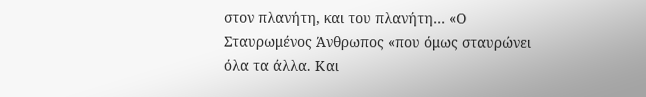στον πλανήτη, και του πλανήτη… «Ο Σταυρωμένος Άνθρωπος «που όμως σταυρώνει όλα τα άλλα. Και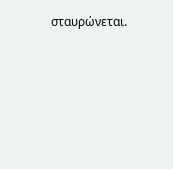σταυρώνεται.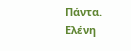Πάντα.
Ελένη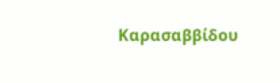Καρασαββίδου